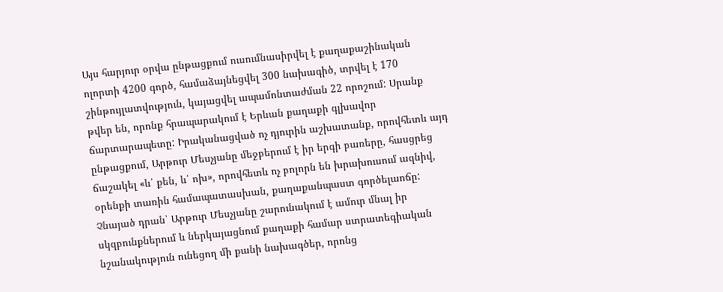Այս հարյուր օրվա ընթացքում ուսումնասիրվել է քաղաքաշինական ոլորտի 4200 գործ, համաձայնեցվել 300 նախագիծ, տրվել է 170 շինթույլատվություն, կայացվել ապամոնտաժման 22 որոշում: Սրանք թվեր են, որոնք հրապարակում է Երևան քաղաքի գլխավոր ճարտարապետը: Իրականացված ոչ դյուրին աշխատանք, որովհետև այդ ընթացքում, Արթուր Մեսչյանը մեջբերում է իր երգի բառերը, հասցրեց ճաշակել «և՛ քեն, և՛ ոխ», որովհետև ոչ բոլորն են խրախուսում ազնիվ, օրենքի տառին համապատասխան, քաղաքանպաստ գործելաոճը: Չնայած դրան՝ Արթուր Մեսչյանը շարունակում է ամուր մնալ իր սկզբունքներում և ներկայացնում քաղաքի համար ստրատեգիական նշանակություն ունեցող մի քանի նախագծեր, որոնց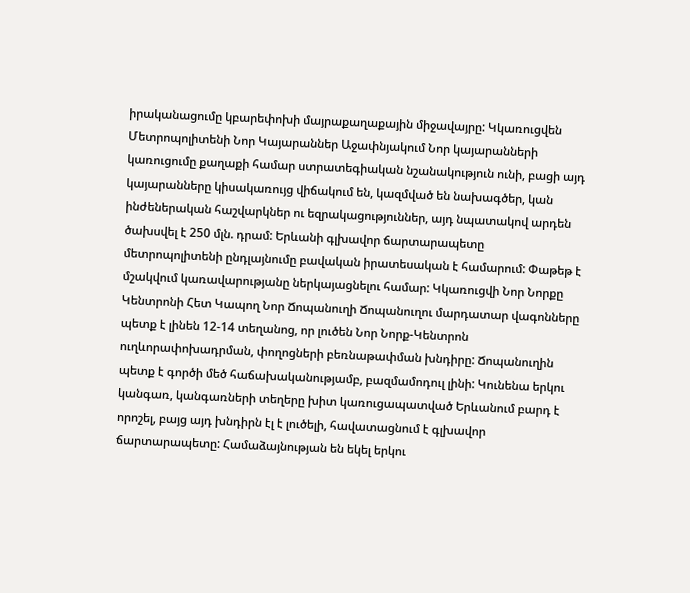իրականացումը կբարեփոխի մայրաքաղաքային միջավայրը: Կկառուցվեն Մետրոպոլիտենի Նոր Կայարաններ Աջափնյակում Նոր կայարանների կառուցումը քաղաքի համար ստրատեգիական նշանակություն ունի, բացի այդ կայարանները կիսակառույց վիճակում են, կազմված են նախագծեր, կան ինժեներական հաշվարկներ ու եզրակացություններ, այդ նպատակով արդեն ծախսվել է 250 մլն. դրամ: Երևանի գլխավոր ճարտարապետը մետրոպոլիտենի ընդլայնումը բավական իրատեսական է համարում: Փաթեթ է մշակվում կառավարությանը ներկայացնելու համար: Կկառուցվի Նոր Նորքը Կենտրոնի Հետ Կապող Նոր Ճոպանուղի Ճոպանուղու մարդատար վագոնները պետք է լինեն 12-14 տեղանոց, որ լուծեն Նոր Նորք-Կենտրոն ուղևորափոխադրման, փողոցների բեռնաթափման խնդիրը: Ճոպանուղին պետք է գործի մեծ հաճախականությամբ, բազմամոդուլ լինի: Կունենա երկու կանգառ, կանգառների տեղերը խիտ կառուցապատված Երևանում բարդ է որոշել, բայց այդ խնդիրն էլ է լուծելի, հավատացնում է գլխավոր ճարտարապետը: Համաձայնության են եկել երկու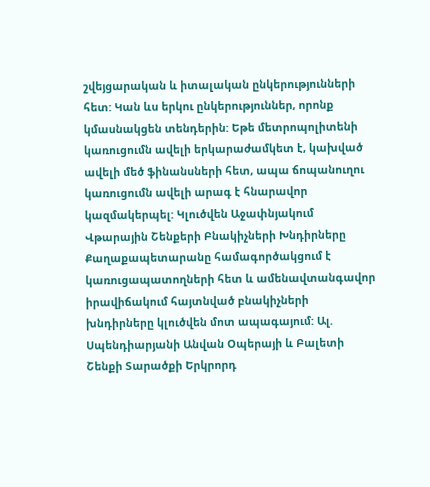շվեյցարական և իտալական ընկերությունների հետ: Կան ևս երկու ընկերություններ, որոնք կմասնակցեն տենդերին: Եթե մետրոպոլիտենի կառուցումն ավելի երկարաժամկետ է, կախված ավելի մեծ ֆինանսների հետ, ապա ճոպանուղու կառուցումն ավելի արագ է հնարավոր կազմակերպել: Կլուծվեն Աջափնյակում Վթարային Շենքերի Բնակիչների Խնդիրները Քաղաքապետարանը համագործակցում է կառուցապատողների հետ և ամենավտանգավոր իրավիճակում հայտնված բնակիչների խնդիրները կլուծվեն մոտ ապագայում: Ալ. Սպենդիարյանի Անվան Օպերայի և Բալետի Շենքի Տարածքի Երկրորդ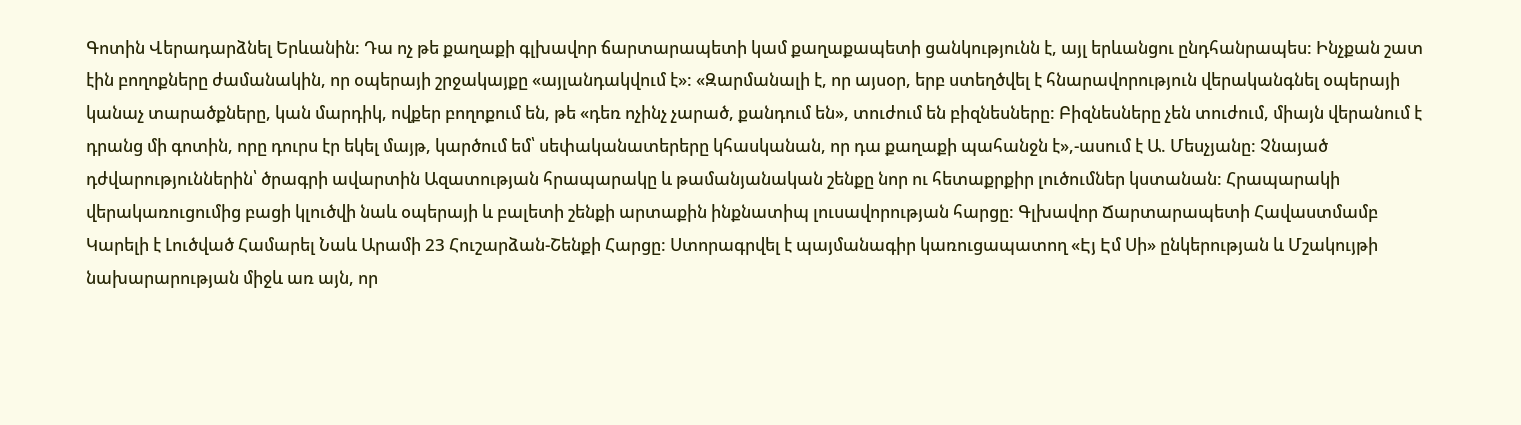Գոտին Վերադարձնել Երևանին: Դա ոչ թե քաղաքի գլխավոր ճարտարապետի կամ քաղաքապետի ցանկությունն է, այլ երևանցու ընդհանրապես: Ինչքան շատ էին բողոքները ժամանակին, որ օպերայի շրջակայքը «այլանդակվում է»: «Զարմանալի է, որ այսօր, երբ ստեղծվել է հնարավորություն վերականգնել օպերայի կանաչ տարածքները, կան մարդիկ, ովքեր բողոքում են, թե «դեռ ոչինչ չարած, քանդում են», տուժում են բիզնեսները: Բիզնեսները չեն տուժում, միայն վերանում է դրանց մի գոտին, որը դուրս էր եկել մայթ, կարծում եմ՝ սեփականատերերը կհասկանան, որ դա քաղաքի պահանջն է»,-ասում է Ա. Մեսչյանը: Չնայած դժվարություններին՝ ծրագրի ավարտին Ազատության հրապարակը և թամանյանական շենքը նոր ու հետաքրքիր լուծումներ կստանան: Հրապարակի վերակառուցումից բացի կլուծվի նաև օպերայի և բալետի շենքի արտաքին ինքնատիպ լուսավորության հարցը: Գլխավոր Ճարտարապետի Հավաստմամբ Կարելի է Լուծված Համարել Նաև Արամի 23 Հուշարձան-Շենքի Հարցը: Ստորագրվել է պայմանագիր կառուցապատող «Էյ Էմ Սի» ընկերության և Մշակույթի նախարարության միջև առ այն, որ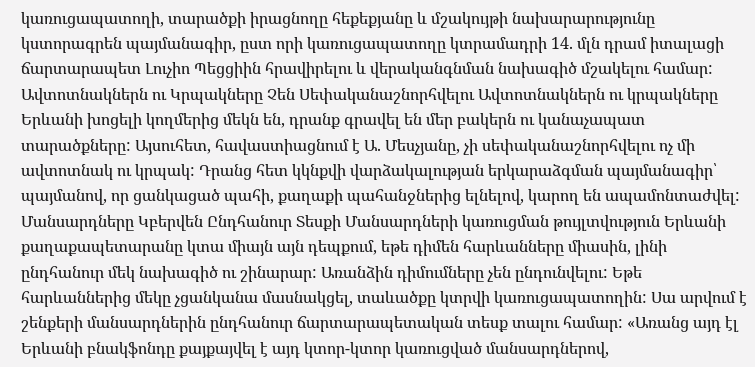կառուցապատողի, տարածքի իրացնողը հեքեքյանը և մշակույթի նախարարությունը կստորագրեն պայմանագիր, ըստ որի կառուցապատողը կտրամադրի 14. մլն դրամ իտալացի ճարտարապետ Լուչիո Պեցցիին հրավիրելու և վերականգնման նախագիծ մշակելու համար: Ավտոտնակներն ու Կրպակները Չեն Սեփականաշնորհվելու Ավտոտնակներն ու կրպակները Երևանի խոցելի կողմերից մեկն են, դրանք գրավել են մեր բակերն ու կանաչապատ տարածքները: Այսուհետ, հավաստիացնում է Ա. Մեսչյանը, չի սեփականաշնորհվելու ոչ մի ավտոտնակ ու կրպակ: Դրանց հետ կկնքվի վարձակալության երկարաձգման պայմանագիր՝ պայմանով, որ ցանկացած պահի, քաղաքի պահանջներից ելնելով, կարող են ապամոնտաժվել: Մանսարդները Կբերվեն Ընդհանուր Տեսքի Մանսարդների կառուցման թույլտվություն Երևանի քաղաքապետարանը կտա միայն այն դեպքում, եթե դիմեն հարևանները միասին, լինի ընդհանուր մեկ նախագիծ ու շինարար: Առանձին դիմումները չեն ընդունվելու: Եթե հարևաններից մեկը չցանկանա մասնակցել, տաևածքը կտրվի կառուցապատողին: Սա արվում է շենքերի մանսարդներին ընդհանուր ճարտարապետական տեսք տալու համար: «Առանց այդ էլ Երևանի բնակֆոնդը քայքայվել է այդ կտոր-կտոր կառուցված մանսարդներով,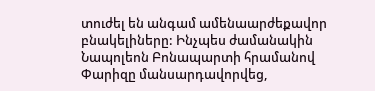տուժել են անգամ ամենաարժեքավոր բնակելիները: Ինչպես ժամանակին Նապոլեոն Բոնապարտի հրամանով Փարիզը մանսարդավորվեց,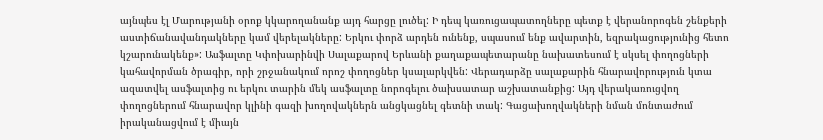այնպես էլ Մարությանի օրոք կկարողանանք այդ հարցը լուծել: Ի դեպ կառուցապատողները պետք է վերանորոգեն շենքերի աստիճանավանդակները կամ վերելակները: Երկու փորձ արդեն ունենք, սպասում ենք ավարտին, եզրակացությունից հետո կշարունակենք»: Ասֆալտը Կփոխարինվի Սալաքարով Երևանի քաղաքապետարանը նախատեսում է սկսել փողոցների կահավորման ծրագիր, որի շրջանակում որոշ փողոցներ կսալարկվեն: Վերադարձը սալաքարին հնարավորություն կտա ազատվել ասֆալտից ու երկու տարին մեկ ասֆալտը նորոգելու ծախսատար աշխատանքից: Այդ վերակառուցվող փողոցներում հնարավոր կլինի գազի խողովակներն անցկացնել գետնի տակ: Գացախողվակների նման մոնտաժում իրականացվում է միայն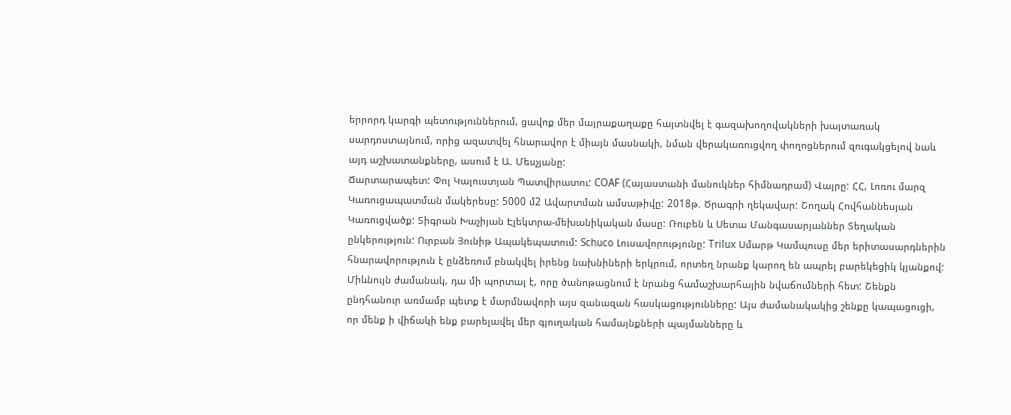երրորդ կարգի պետություններում, ցավոք մեր մայրաքաղաքը հայտնվել է գազախողովակների խայտառակ սարդոստայնում, որից ազատվել հնարավոր է միայն մասնակի, նման վերակառուցվող փողոցներում զուգակցելով նաև այդ աշխատանքները, ասում է Ա. Մեսչյանը:
Ճարտարապետ: Փոլ Կալուստյան Պատվիրատու: COAF (Հայաստանի մանուկներ հիմնադրամ) Վայրը: ՀՀ, Լոռու մարզ Կառուցապատման մակերեսը: 5000 մ2 Ավարտման ամսաթիվը: 2018թ. Ծրագրի ղեկավար: Շողակ Հովհաննեսյան Կառուցվածք: Տիգրան Խաչիյան Էլեկտրա-մեխանիկական մասը: Ռուբեն և Սետա Մանգասարյաններ Տեղական ընկերություն: Ուրբան Յունիթ Ապակեպատում: Schuco Լուսավորությունը: Trilux Սմարթ Կամպուսը մեր երիտասարդներին հնարավորություն է ընձեռում բնակվել իրենց նախնիների երկրում, որտեղ նրանք կարող են ապրել բարեկեցիկ կյանքով: Միևնույն ժամանակ, դա մի պորտալ է, որը ծանոթացնում է նրանց համաշխարհային նվաճումների հետ: Շենքն ընդհանուր առմամբ պետք է մարմնավորի այս զանազան հասկացությունները: Այս ժամանակակից շենքը կապացուցի, որ մենք ի վիճակի ենք բարելավել մեր գյուղական համայնքների պայմանները և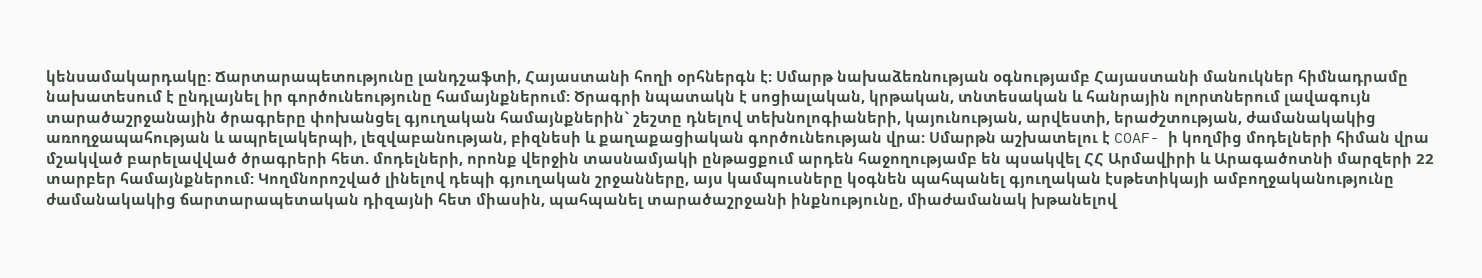կենսամակարդակը: Ճարտարապետությունը լանդշաֆտի, Հայաստանի հողի օրհներգն է: Սմարթ նախաձեռնության օգնությամբ Հայաստանի մանուկներ հիմնադրամը նախատեսում է ընդլայնել իր գործունեությունը համայնքներում: Ծրագրի նպատակն է սոցիալական, կրթական, տնտեսական և հանրային ոլորտներում լավագույն տարածաշրջանային ծրագրերը փոխանցել գյուղական համայնքներին` շեշտը դնելով տեխնոլոգիաների, կայունության, արվեստի, երաժշտության, ժամանակակից առողջապահության և ապրելակերպի, լեզվաբանության, բիզնեսի և քաղաքացիական գործունեության վրա: Սմարթն աշխատելու է COAF- ի կողմից մոդելների հիման վրա մշակված բարելավված ծրագրերի հետ. մոդելների, որոնք վերջին տասնամյակի ընթացքում արդեն հաջողությամբ են պսակվել ՀՀ Արմավիրի և Արագածոտնի մարզերի 22 տարբեր համայնքներում: Կողմնորոշված լինելով դեպի գյուղական շրջանները, այս կամպուսները կօգնեն պահպանել գյուղական էսթետիկայի ամբողջականությունը ժամանակակից ճարտարապետական դիզայնի հետ միասին, պահպանել տարածաշրջանի ինքնությունը, միաժամանակ խթանելով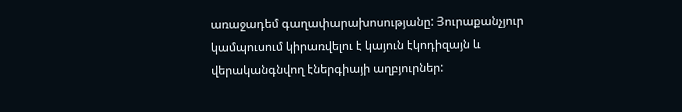առաջադեմ գաղափարախոսությանը: Յուրաքանչյուր կամպուսում կիրառվելու է կայուն էկոդիզայն և վերականգնվող էներգիայի աղբյուրներ: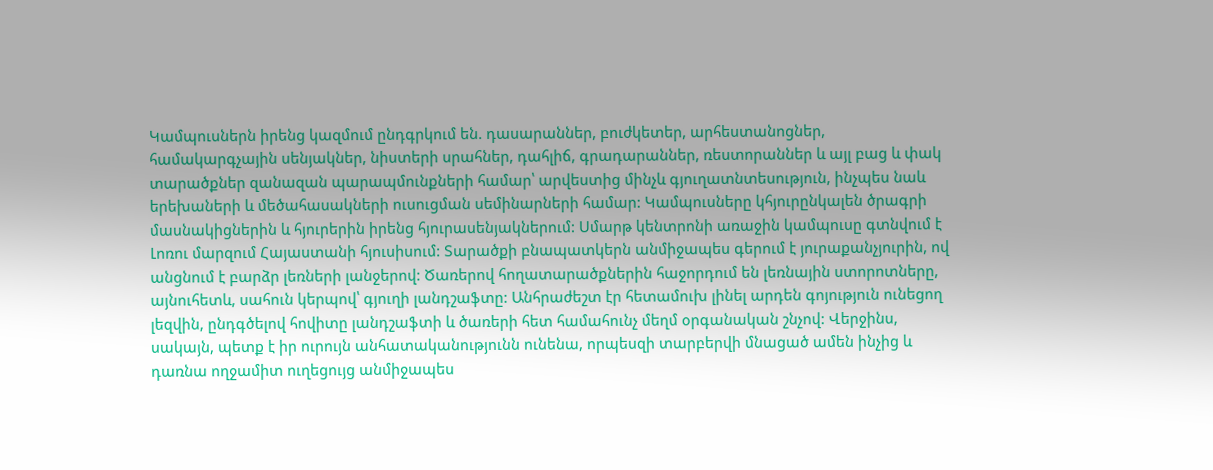Կամպուսներն իրենց կազմում ընդգրկում են. դասարաններ, բուժկետեր, արհեստանոցներ, համակարգչային սենյակներ, նիստերի սրահներ, դահլիճ, գրադարաններ, ռեստորաններ և այլ բաց և փակ տարածքներ զանազան պարապմունքների համար՝ արվեստից մինչև գյուղատնտեսություն, ինչպես նաև երեխաների և մեծահասակների ուսուցման սեմինարների համար: Կամպուսները կհյուրընկալեն ծրագրի մասնակիցներին և հյուրերին իրենց հյուրասենյակներում: Սմարթ կենտրոնի առաջին կամպուսը գտնվում է Լոռու մարզում Հայաստանի հյուսիսում: Տարածքի բնապատկերն անմիջապես գերում է յուրաքանչյուրին, ով անցնում է բարձր լեռների լանջերով: Ծառերով հողատարածքներին հաջորդում են լեռնային ստորոտները, այնուհետև, սահուն կերպով՝ գյուղի լանդշաֆտը: Անհրաժեշտ էր հետամուխ լինել արդեն գոյություն ունեցող լեզվին, ընդգծելով հովիտը լանդշաֆտի և ծառերի հետ համահունչ մեղմ օրգանական շնչով: Վերջինս, սակայն, պետք է իր ուրույն անհատականությունն ունենա, որպեսզի տարբերվի մնացած ամեն ինչից և դառնա ողջամիտ ուղեցույց անմիջապես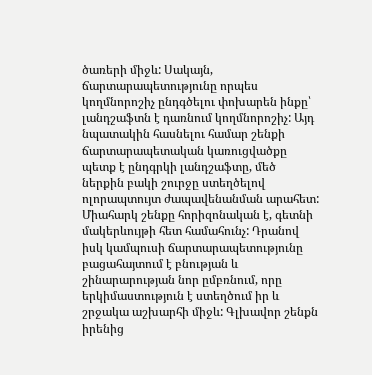ծառերի միջև: Սակայն, ճարտարապետությունը որպես կողմնորոշիչ ընդգծելու փոխարեն ինքը՝ լանդշաֆտն է դառնում կողմնորոշիչ: Այդ նպատակին հասնելու համար շենքի ճարտարապետական կառուցվածքը պետք է ընդգրկի լանդշաֆտը, մեծ ներքին բակի շուրջը ստեղծելով ոլորապտույտ ժապավենանման արահետ: Միահարկ շենքը հորիզոնական է, գետնի մակերևույթի հետ համահունչ: Դրանով իսկ կամպուսի ճարտարապետությունը բացահայտում է բնության և շինարարության նոր ըմբռնում, որը երկիմաստություն է ստեղծում իր և շրջակա աշխարհի միջև: Գլխավոր շենքն իրենից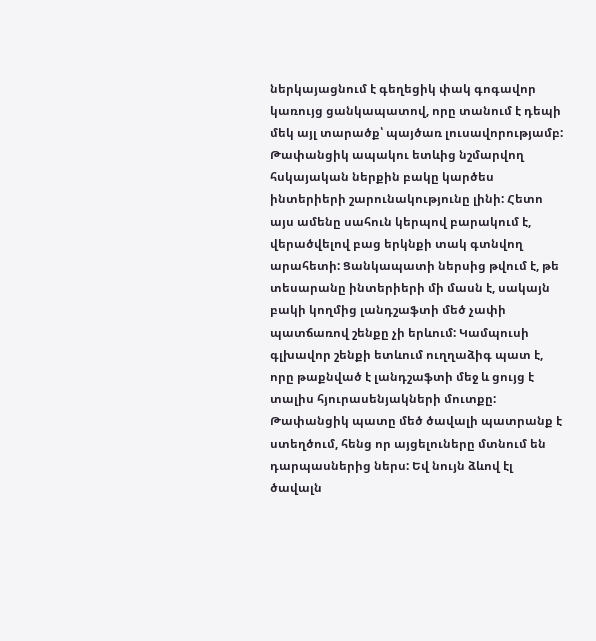ներկայացնում է գեղեցիկ փակ գոգավոր կառույց ցանկապատով, որը տանում է դեպի մեկ այլ տարածք՝ պայծառ լուսավորությամբ: Թափանցիկ ապակու ետևից նշմարվող հսկայական ներքին բակը կարծես ինտերիերի շարունակությունը լինի: Հետո այս ամենը սահուն կերպով բարակում է, վերածվելով բաց երկնքի տակ գտնվող արահետի: Ցանկապատի ներսից թվում է, թե տեսարանը ինտերիերի մի մասն է, սակայն բակի կողմից լանդշաֆտի մեծ չափի պատճառով շենքը չի երևում: Կամպուսի գլխավոր շենքի ետևում ուղղաձիգ պատ է, որը թաքնված է լանդշաֆտի մեջ և ցույց է տալիս հյուրասենյակների մուտքը: Թափանցիկ պատը մեծ ծավալի պատրանք է ստեղծում, հենց որ այցելուները մտնում են դարպասներից ներս: Եվ նույն ձևով էլ ծավալն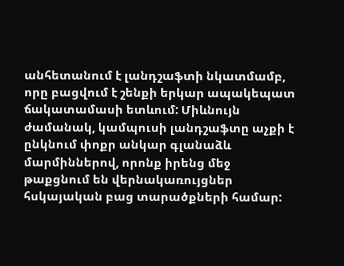անհետանում է լանդշաֆտի նկատմամբ, որը բացվում է շենքի երկար ապակեպատ ճակատամասի ետևում: Միևնույն ժամանակ, կամպուսի լանդշաֆտը աչքի է ընկնում փոքր անկար գլանաձև մարմիններով, որոնք իրենց մեջ թաքցնում են վերնակառույցներ հսկայական բաց տարածքների համար: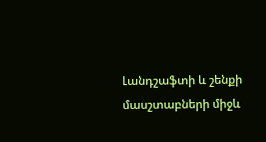Լանդշաֆտի և շենքի մասշտաբների միջև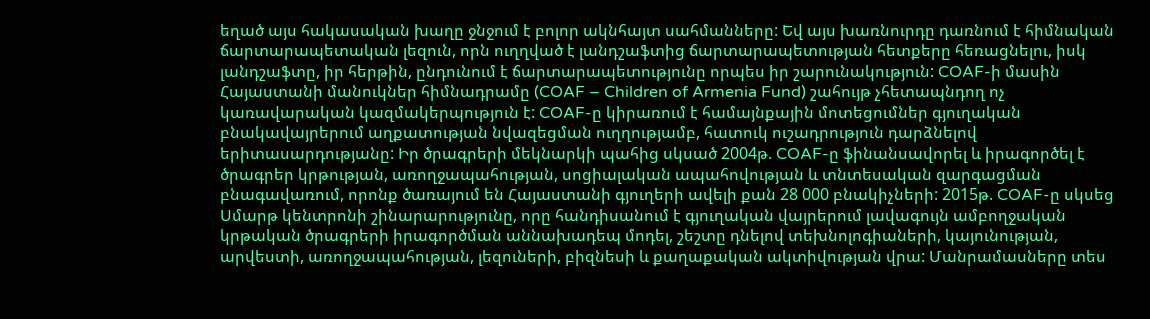եղած այս հակասական խաղը ջնջում է բոլոր ակնհայտ սահմանները: Եվ այս խառնուրդը դառնում է հիմնական ճարտարապետական լեզուն, որն ուղղված է լանդշաֆտից ճարտարապետության հետքերը հեռացնելու, իսկ լանդշաֆտը, իր հերթին, ընդունում է ճարտարապետությունը որպես իր շարունակություն: COAF-ի մասին Հայաստանի մանուկներ հիմնադրամը (COAF – Children of Armenia Fund) շահույթ չհետապնդող ոչ կառավարական կազմակերպություն է: COAF-ը կիրառում է համայնքային մոտեցումներ գյուղական բնակավայրերում աղքատության նվազեցման ուղղությամբ, հատուկ ուշադրություն դարձնելով երիտասարդությանը: Իր ծրագրերի մեկնարկի պահից սկսած 2004թ. COAF-ը ֆինանսավորել և իրագործել է ծրագրեր կրթության, առողջապահության, սոցիալական ապահովության և տնտեսական զարգացման բնագավառում, որոնք ծառայում են Հայաստանի գյուղերի ավելի քան 28 000 բնակիչների: 2015թ. COAF-ը սկսեց Սմարթ կենտրոնի շինարարությունը, որը հանդիսանում է գյուղական վայրերում լավագույն ամբողջական կրթական ծրագրերի իրագործման աննախադեպ մոդել, շեշտը դնելով տեխնոլոգիաների, կայունության, արվեստի, առողջապահության, լեզուների, բիզնեսի և քաղաքական ակտիվության վրա: Մանրամասները տես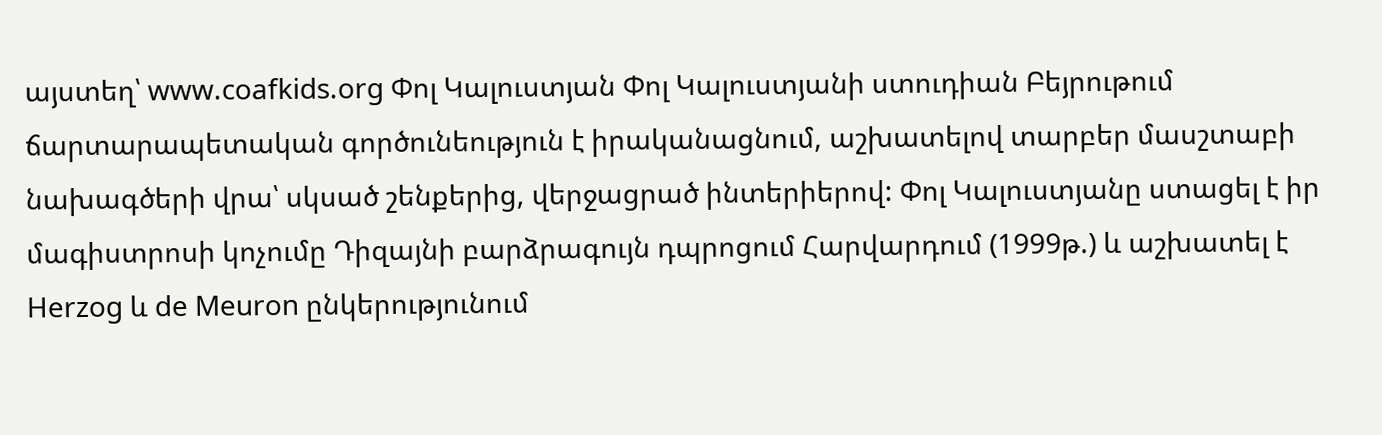այստեղ՝ www.coafkids.org Փոլ Կալուստյան Փոլ Կալուստյանի ստուդիան Բեյրութում ճարտարապետական գործունեություն է իրականացնում, աշխատելով տարբեր մասշտաբի նախագծերի վրա՝ սկսած շենքերից, վերջացրած ինտերիերով: Փոլ Կալուստյանը ստացել է իր մագիստրոսի կոչումը Դիզայնի բարձրագույն դպրոցում Հարվարդում (1999թ.) և աշխատել է Herzog և de Meuron ընկերությունում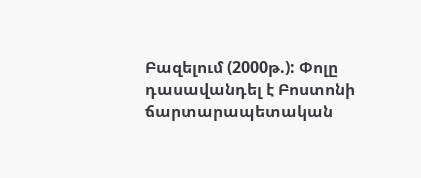Բազելում (2000թ.): Փոլը դասավանդել է Բոստոնի ճարտարապետական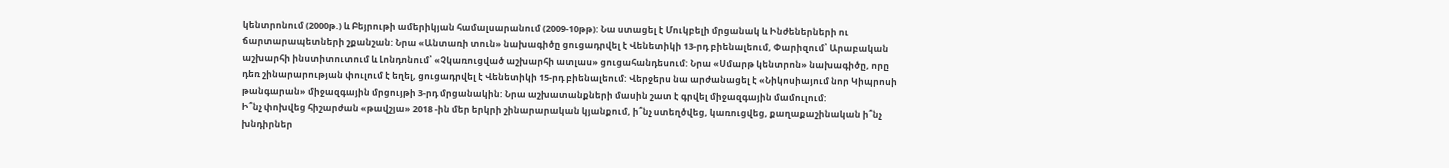կենտրոնում (2000թ.) և Բեյրութի ամերիկյան համալսարանում (2009-10թթ): Նա ստացել է Մուկբելի մրցանակ և Ինժեներների ու ճարտարապետների շքանշան: Նրա «Անտառի տուն» նախագիծը ցուցադրվել է Վենետիկի 13-րդ բիենալեում, Փարիզում՝ Արաբական աշխարհի ինստիտուտում և Լոնդոնում՝ «Չկառուցված աշխարհի ատլաս» ցուցահանդեսում: Նրա «Սմարթ կենտրոն» նախագիծը, որը դեռ շինարարության փուլում է եղել, ցուցադրվել է Վենետիկի 15-րդ բիենալեում: Վերջերս նա արժանացել է «Նիկոսիայում նոր Կիպրոսի թանգարան» միջազգային մրցույթի 3-րդ մրցանակին: Նրա աշխատանքների մասին շատ է գրվել միջազգային մամուլում:
Ի՞նչ փոխվեց հիշարժան «թավշյա» 2018 -ին մեր երկրի շինարարական կյանքում, ի՞նչ ստեղծվեց, կառուցվեց, քաղաքաշինական ի՞նչ խնդիրներ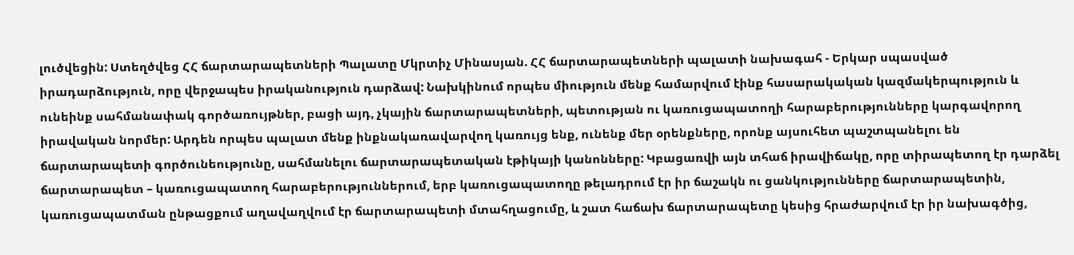լուծվեցին: Ստեղծվեց ՀՀ ճարտարապետների Պալատը Մկրտիչ Մինասյան. ՀՀ ճարտարապետների պալատի նախագահ - Երկար սպասված իրադարձություն, որը վերջապես իրականություն դարձավ: Նախկինում որպես միություն մենք համարվում էինք հասարակական կազմակերպություն և ունեինք սահմանափակ գործառույթներ, բացի այդ, չկային ճարտարապետների, պետության ու կառուցապատողի հարաբերությունները կարգավորող իրավական նորմեր: Արդեն որպես պալատ մենք ինքնակառավարվող կառույց ենք, ունենք մեր օրենքները, որոնք այսուհետ պաշտպանելու են ճարտարապետի գործունեությունը, սահմանելու ճարտարապետական էթիկայի կանոնները: Կբացառվի այն տհաճ իրավիճակը, որը տիրապետող էր դարձել ճարտարապետ – կառուցապատող հարաբերություններում, երբ կառուցապատողը թելադրում էր իր ճաշակն ու ցանկությունները ճարտարապետին, կառուցապատման ընթացքում աղավաղվում էր ճարտարապետի մտահղացումը, և շատ հաճախ ճարտարապետը կեսից հրաժարվում էր իր նախագծից,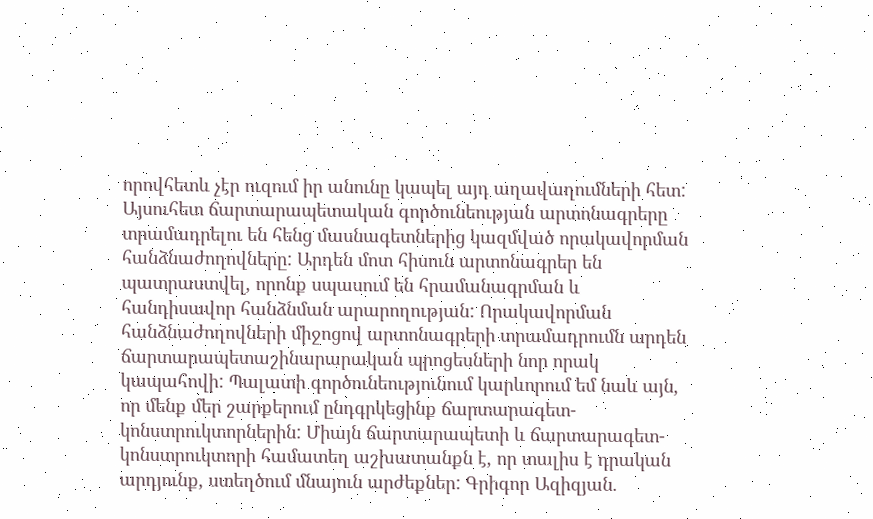որովհետև չէր ուզում իր անունը կապել այդ աղավաղումների հետ: Այսուհետ ճարտարապետական գործունեության արտոնագրերը տրամադրելու են հենց մասնագետներից կազմված որակավորման հանձնաժողովները: Արդեն մոտ հիսուն արտոնագրեր են պատրաստվել, որոնք սպասում են հրամանագրման և հանդիսավոր հանձնման արարողության: Որակավորման հանձնաժողովների միջոցով արտոնագրերի տրամադրումն արդեն ճարտարապետաշինարարական պրոցեսների նոր որակ կապահովի: Պալատի գործունեությունում կարևորում եմ նաև այն, որ մենք մեր շարքերում ընդգրկեցինք ճարտարագետ-կոնստրուկտորներին: Միայն ճարտարապետի և ճարտարագետ-կոնստրուկտորի համատեղ աշխատանքն է, որ տալիս է դրական արդյունք, ստեղծում մնայուն արժեքներ: Գրիգոր Ազիզյան.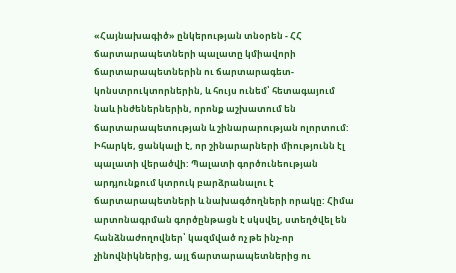«Հայնախագիծ» ընկերության տնօրեն - ՀՀ ճարտարապետների պալատը կմիավորի ճարտարապետներին ու ճարտարագետ-կոնստրուկտորներին, և հույս ունեմ՝ հետագայում նաև ինժեներներին, որոնք աշխատում են ճարտարապետության և շինարարության ոլորտում: Իհարկե, ցանկալի է, որ շինարարների միությունն էլ պալատի վերածվի: Պալատի գործունեության արդյունքում կտրուկ բարձրանալու է ճարտարապետների և նախագծողների որակը: Հիմա արտոնագրման գործընթացն է սկսվել, ստեղծվել են հանձնաժողովներ՝ կազմված ոչ թե ինչ-որ չինովնիկներից, այլ ճարտարապետներից ու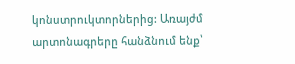կոնստրուկտորներից: Առայժմ արտոնագրերը հանձնում ենք՝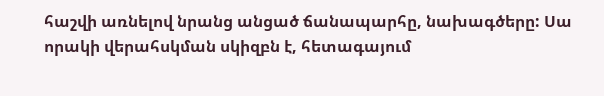հաշվի առնելով նրանց անցած ճանապարհը, նախագծերը: Սա որակի վերահսկման սկիզբն է, հետագայում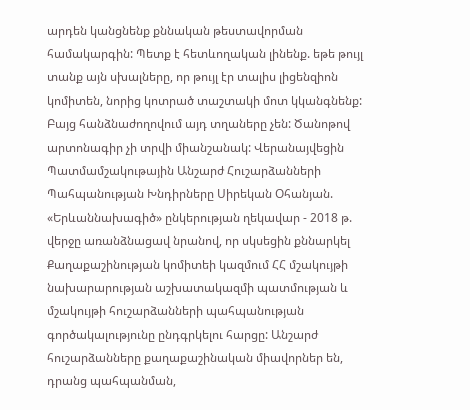արդեն կանցնենք քննական թեստավորման համակարգին: Պետք է հետևողական լինենք. եթե թույլ տանք այն սխալները, որ թույլ էր տալիս լիցենզիոն կոմիտեն, նորից կոտրած տաշտակի մոտ կկանգնենք: Բայց հանձնաժողովում այդ տղաները չեն: Ծանոթով արտոնագիր չի տրվի միանշանակ: Վերանայվեցին Պատմամշակութային Անշարժ Հուշարձանների Պահպանության Խնդիրները Սիրեկան Օհանյան. «Երևաննախագիծ» ընկերության ղեկավար - 2018 թ. վերջը առանձնացավ նրանով, որ սկսեցին քննարկել Քաղաքաշինության կոմիտեի կազմում ՀՀ մշակույթի նախարարության աշխատակազմի պատմության և մշակույթի հուշարձանների պահպանության գործակալությունը ընդգրկելու հարցը: Անշարժ հուշարձանները քաղաքաշինական միավորներ են, դրանց պահպանման,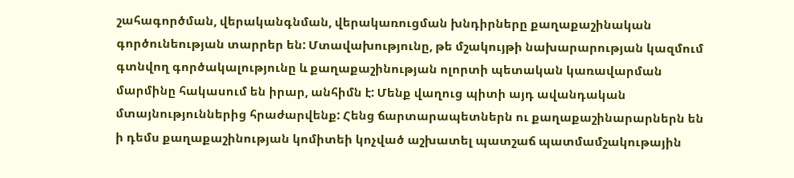շահագործման, վերականգնման, վերակառուցման խնդիրները քաղաքաշինական գործունեության տարրեր են: Մտավախությունը, թե մշակույթի նախարարության կազմում գտնվող գործակալությունը և քաղաքաշինության ոլորտի պետական կառավարման մարմինը հակասում են իրար, անհիմն է: Մենք վաղուց պիտի այդ ավանդական մտայնություններից հրաժարվենք: Հենց ճարտարապետներն ու քաղաքաշինարարներն են ի դեմս քաղաքաշինության կոմիտեի կոչված աշխատել պատշաճ պատմամշակութային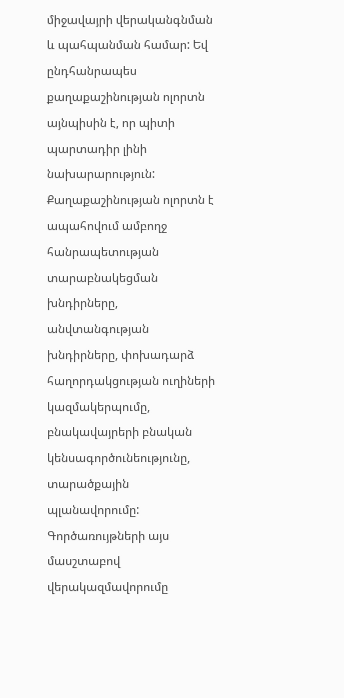միջավայրի վերականգնման և պահպանման համար: Եվ ընդհանրապես քաղաքաշինության ոլորտն այնպիսին է, որ պիտի պարտադիր լինի նախարարություն: Քաղաքաշինության ոլորտն է ապահովում ամբողջ հանրապետության տարաբնակեցման խնդիրները, անվտանգության խնդիրները, փոխադարձ հաղորդակցության ուղիների կազմակերպումը, բնակավայրերի բնական կենսագործունեությունը, տարածքային պլանավորումը: Գործառույթների այս մասշտաբով վերակազմավորումը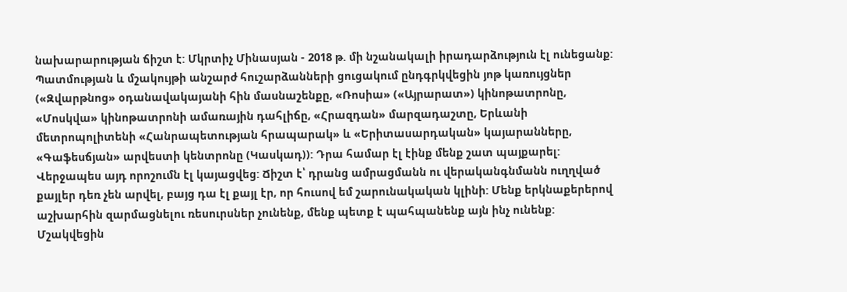նախարարության ճիշտ է: Մկրտիչ Մինասյան - 2018 թ. մի նշանակալի իրադարձություն էլ ունեցանք: Պատմության և մշակույթի անշարժ հուշարձանների ցուցակում ընդգրկվեցին յոթ կառույցներ («Զվարթնոց» օդանավակայանի հին մասնաշենքը, «Ռոսիա» («Այրարատ») կինոթատրոնը, «Մոսկվա» կինոթատրոնի ամառային դահլիճը, «Հրազդան» մարզադաշտը, Երևանի մետրոպոլիտենի «Հանրապետության հրապարակ» և «Երիտասարդական» կայարանները, «Գաֆեսճյան» արվեստի կենտրոնը (Կասկադ)): Դրա համար էլ էինք մենք շատ պայքարել: Վերջապես այդ որոշումն էլ կայացվեց: Ճիշտ է՝ դրանց ամրացմանն ու վերականգնմանն ուղղված քայլեր դեռ չեն արվել, բայց դա էլ քայլ էր, որ հուսով եմ շարունակական կլինի: Մենք երկնաքերերով աշխարհին զարմացնելու ռեսուրսներ չունենք, մենք պետք է պահպանենք այն ինչ ունենք: Մշակվեցին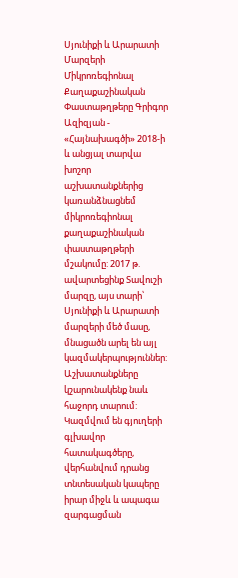Սյունիքի և Արարատի Մարզերի Միկրոռեգիոնալ Քաղաքաշինական Փաստաթղթերը Գրիգոր Ազիզյան - «Հայնախագծի» 2018-ի և անցյալ տարվա խոշոր աշխատանքներից կառանձնացնեմ միկրոռեգիոնալ քաղաքաշինական փաստաթղթերի մշակումը: 2017 թ. ավարտեցինք Տավուշի մարզը, այս տարի՝ Սյունիքի և Արարատի մարզերի մեծ մասը, մնացածն արել են այլ կազմակերպություններ: Աշխատանքները կշարունակենք նաև հաջորդ տարում: Կազմվում են գյուղերի գլխավոր հատակագծերը, վերհանվում դրանց տնտեսական կապերը իրար միջև և ապագա զարգացման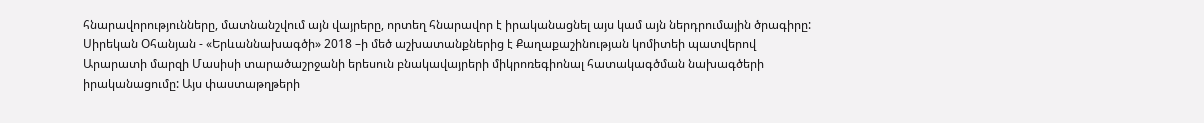հնարավորությունները, մատնանշվում այն վայրերը, որտեղ հնարավոր է իրականացնել այս կամ այն ներդրումային ծրագիրը: Սիրեկան Օհանյան - «Երևաննախագծի» 2018 –ի մեծ աշխատանքներից է Քաղաքաշինության կոմիտեի պատվերով Արարատի մարզի Մասիսի տարածաշրջանի երեսուն բնակավայրերի միկրոռեգիոնալ հատակագծման նախագծերի իրականացումը: Այս փաստաթղթերի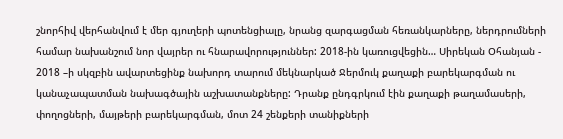շնորհիվ վերհանվում է մեր գյուղերի պոտենցիալը, նրանց զարգացման հեռանկարները, ներդրումների համար նախանշում նոր վայրեր ու հնարավորություններ: 2018-ին կառուցվեցին… Սիրեկան Օհանյան - 2018 –ի սկզբին ավարտեցինք նախորդ տարում մեկնարկած Ջերմուկ քաղաքի բարեկարգման ու կանաչապատման նախագծային աշխատանքները: Դրանք ընդգրկում էին քաղաքի թաղամասերի, փողոցների, մայթերի բարեկարգման, մոտ 24 շենքերի տանիքների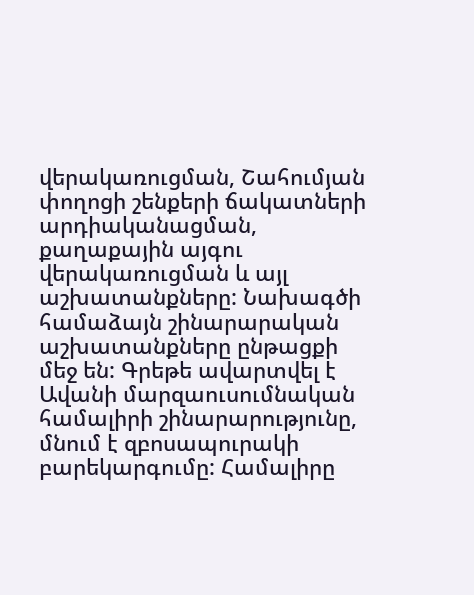վերակառուցման, Շահումյան փողոցի շենքերի ճակատների արդիականացման, քաղաքային այգու վերակառուցման և այլ աշխատանքները: Նախագծի համաձայն շինարարական աշխատանքները ընթացքի մեջ են: Գրեթե ավարտվել է Ավանի մարզաուսումնական համալիրի շինարարությունը, մնում է զբոսապուրակի բարեկարգումը: Համալիրը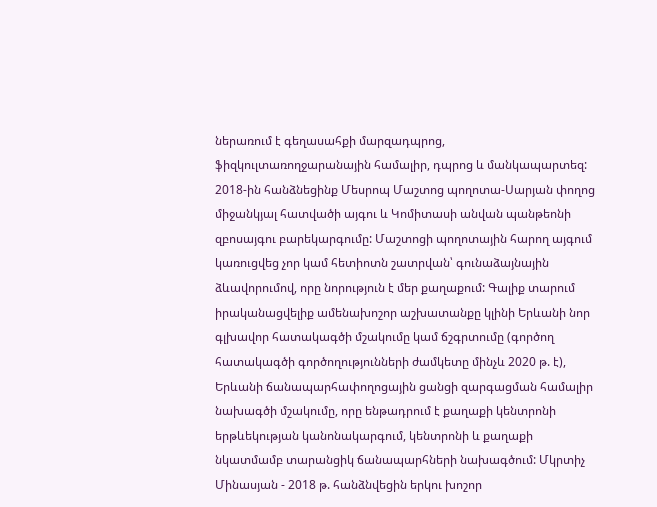ներառում է գեղասահքի մարզադպրոց, ֆիզկուլտառողջարանային համալիր, դպրոց և մանկապարտեզ: 2018-ին հանձնեցինք Մեսրոպ Մաշտոց պողոտա-Սարյան փողոց միջանկյալ հատվածի այգու և Կոմիտասի անվան պանթեոնի զբոսայգու բարեկարգումը: Մաշտոցի պողոտային հարող այգում կառուցվեց չոր կամ հետիոտն շատրվան՝ գունաձայնային ձևավորումով, որը նորություն է մեր քաղաքում: Գալիք տարում իրականացվելիք ամենախոշոր աշխատանքը կլինի Երևանի նոր գլխավոր հատակագծի մշակումը կամ ճշգրտումը (գործող հատակագծի գործողությունների ժամկետը մինչև 2020 թ. է), Երևանի ճանապարհափողոցային ցանցի զարգացման համալիր նախագծի մշակումը, որը ենթադրում է քաղաքի կենտրոնի երթևեկության կանոնակարգում, կենտրոնի և քաղաքի նկատմամբ տարանցիկ ճանապարհների նախագծում: Մկրտիչ Մինասյան - 2018 թ. հանձնվեցին երկու խոշոր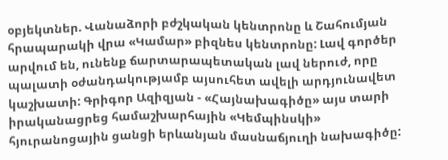օբյեկտներ. Վանաձորի բժշկական կենտրոնը և Շահումյան հրապարակի վրա «Կամար» բիզնես կենտրոնը: Լավ գործեր արվում են, ունենք ճարտարապետական լավ ներուժ, որը պալատի օժանդակությամբ այսուհետ ավելի արդյունավետ կաշխատի: Գրիգոր Ազիզյան - «Հայնախագիծը» այս տարի իրականացրեց համաշխարհային «Կեմպինսկի» հյուրանոցային ցանցի երևանյան մասնաճյուղի նախագիծը: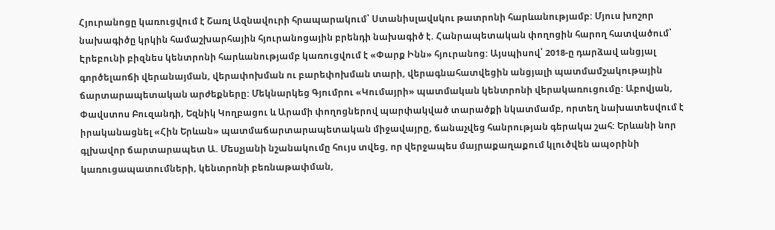Հյուրանոցը կառուցվում է Շառլ Ազնավուրի հրապարակում՝ Ստանիսլավսկու թատրոնի հարևանությամբ: Մյուս խոշոր նախագիծը կրկին համաշխարհային հյուրանոցային բրենդի նախագիծ է. Հանրապետական փողոցին հարող հատվածում՝ Էրեբունի բիզնես կենտրոնի հարևանությամբ կառուցվում է «Փարք Ինն» հյուրանոց: Այսպիսով՝ 2018-ը դարձավ անցյալ գործելաոճի վերանայման, վերափոխման ու բարեփոխման տարի, վերագնահատվեցին անցյալի պատմամշակութային ճարտարապետական արժեքները: Մեկնարկեց Գյումրու «Կումայրի» պատմական կենտրոնի վերակառուցումը: Աբովյան, Փավստոս Բուզանդի, Եզնիկ Կողբացու և Արամի փողոցներով պարփակված տարածքի նկատմամբ, որտեղ նախատեսվում է իրականացնել «Հին Երևան» պատմաճարտարապետական միջավայրը, ճանաչվեց հանրության գերակա շահ: Երևանի նոր գլխավոր ճարտարապետ Ա. Մեսչյանի նշանակումը հույս տվեց, որ վերջապես մայրաքաղաքում կլուծվեն ապօրինի կառուցապատումների, կենտրոնի բեռնաթափման,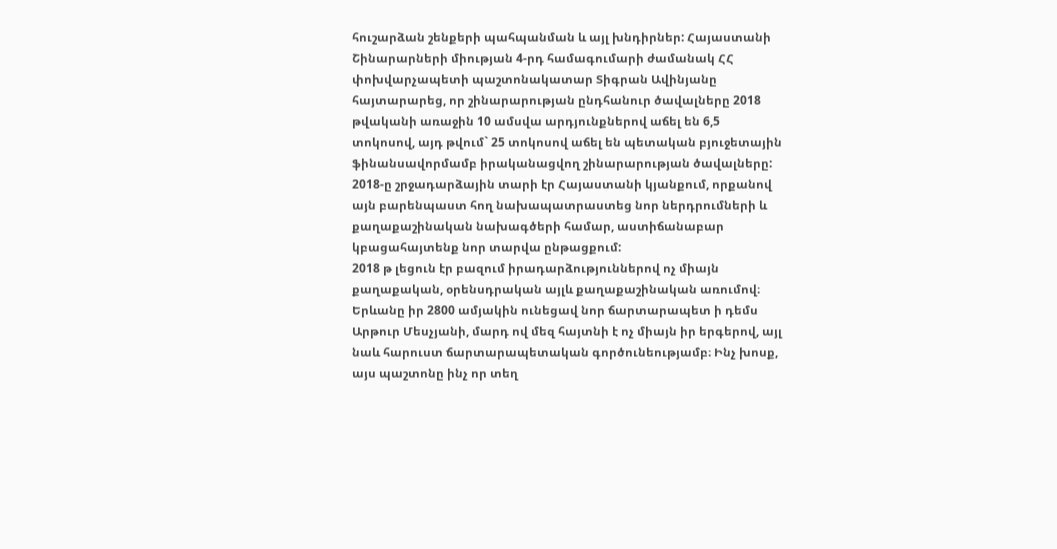հուշարձան շենքերի պահպանման և այլ խնդիրներ: Հայաստանի Շինարարների միության 4-րդ համագումարի ժամանակ ՀՀ փոխվարչապետի պաշտոնակատար Տիգրան Ավինյանը հայտարարեց, որ շինարարության ընդհանուր ծավալները 2018 թվականի առաջին 10 ամսվա արդյունքներով աճել են 6,5 տոկոսով, այդ թվում` 25 տոկոսով աճել են պետական բյուջետային ֆինանսավորմամբ իրականացվող շինարարության ծավալները: 2018-ը շրջադարձային տարի էր Հայաստանի կյանքում, որքանով այն բարենպաստ հող նախապատրաստեց նոր ներդրումների և քաղաքաշինական նախագծերի համար, աստիճանաբար կբացահայտենք նոր տարվա ընթացքում:
2018 թ լեցուն էր բազում իրադարձություններով ոչ միայն քաղաքական, օրենսդրական այլև քաղաքաշինական առումով։ Երևանը իր 2800 ամյակին ունեցավ նոր ճարտարապետ ի դեմս Արթուր Մեսչյանի, մարդ ով մեզ հայտնի է ոչ միայն իր երգերով, այլ նաև հարուստ ճարտարապետական գործունեությամբ։ Ինչ խոսք, այս պաշտոնը ինչ որ տեղ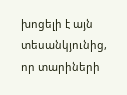խոցելի է այն տեսանկյունից, որ տարիների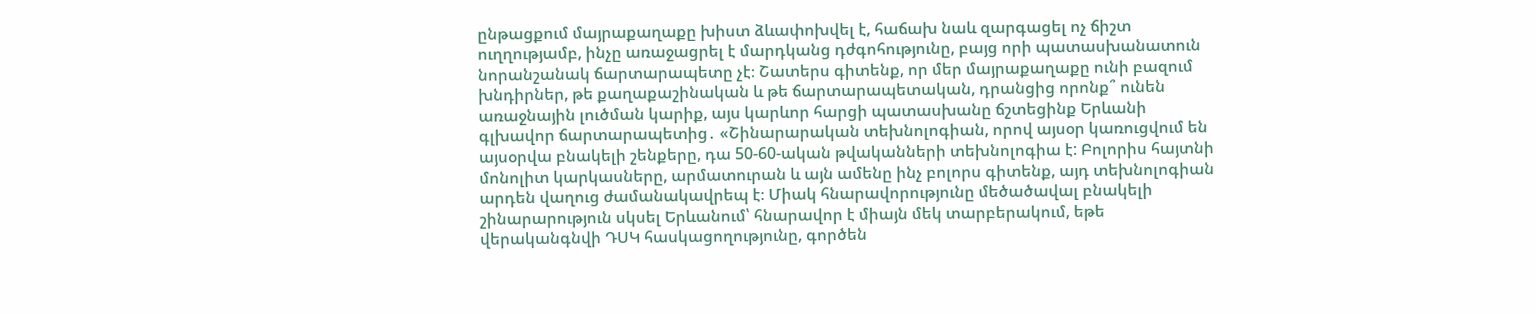ընթացքում մայրաքաղաքը խիստ ձևափոխվել է, հաճախ նաև զարգացել ոչ ճիշտ ուղղությամբ, ինչը առաջացրել է մարդկանց դժգոհությունը, բայց որի պատասխանատուն նորանշանակ ճարտարապետը չէ։ Շատերս գիտենք, որ մեր մայրաքաղաքը ունի բազում խնդիրներ, թե քաղաքաշինական և թե ճարտարապետական, դրանցից որոնք՞ ունեն առաջնային լուծման կարիք, այս կարևոր հարցի պատասխանը ճշտեցինք Երևանի գլխավոր ճարտարապետից․ «Շինարարական տեխնոլոգիան, որով այսօր կառուցվում են այսօրվա բնակելի շենքերը, դա 50-60-ական թվականների տեխնոլոգիա է: Բոլորիս հայտնի մոնոլիտ կարկասները, արմատուրան և այն ամենը ինչ բոլորս գիտենք, այդ տեխնոլոգիան արդեն վաղուց ժամանակավրեպ է։ Միակ հնարավորությունը մեծածավալ բնակելի շինարարություն սկսել Երևանում՝ հնարավոր է միայն մեկ տարբերակում, եթե վերականգնվի ԴՍԿ հասկացողությունը, գործեն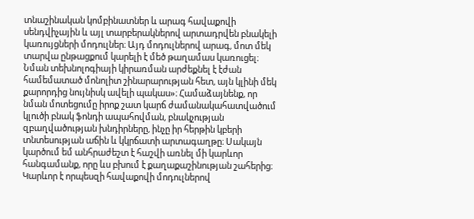տնաշինական կոմբինատներ և արագ հավաքովի սենդվիչային և այլ տարբերակներով արտադրվեն բնակելի կառույցների մոդուլներ։ Այդ մոդուլներով արագ, մոտ մեկ տարվա ընթացքում կարելի է մեծ թաղամաս կառուցել։ Նման տեխնոլոգիայի կիրառման արժեքնել է էժան համեմատած մոնոլիտ շինարարության հետ, այն կլինի մեկ քարորդից նույնիսկ ավելի պակաս»։ Համաձայնենք, որ նման մոտեցումը իրոք շատ կարճ ժամանակահատվածում կլուծի բնակ ֆոնդի ապահովման, բնակչության զբաղվածության խնդիրները, ինչը իր հերթին կբերի տնտեսության աճին և կկրճատի արտագաղթը։ Սակայն կարծում եմ անհրաժեշտ է հաշվի առնել մի կարևոր հանգամանք, որը ևս բխում է քաղաքաշինության շահերից։ Կարևոր է որպեսզի հավաքովի մոդուլներով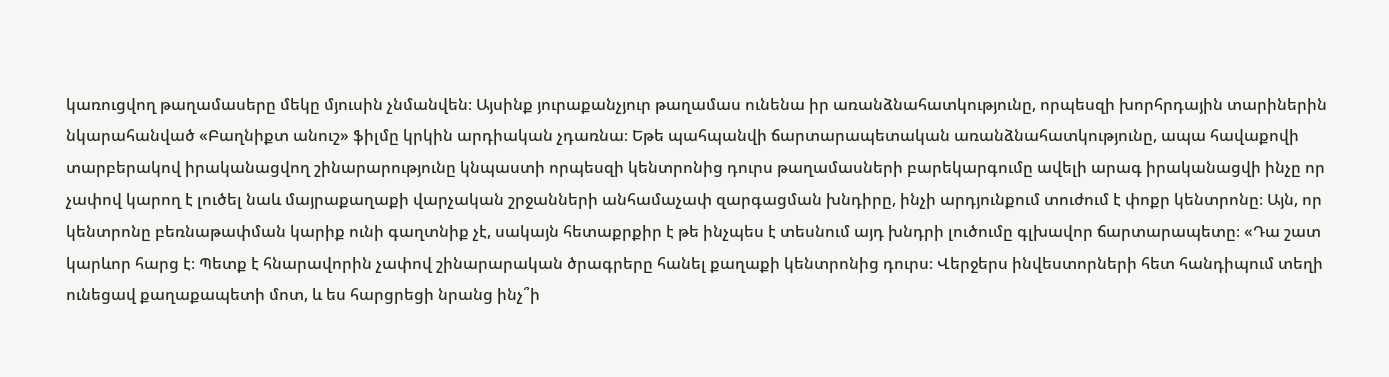կառուցվող թաղամասերը մեկը մյուսին չնմանվեն։ Այսինք յուրաքանչյուր թաղամաս ունենա իր առանձնահատկությունը, որպեսզի խորհրդային տարիներին նկարահանված «Բաղնիքտ անուշ» ֆիլմը կրկին արդիական չդառնա։ Եթե պահպանվի ճարտարապետական առանձնահատկությունը, ապա հավաքովի տարբերակով իրականացվող շինարարությունը կնպաստի որպեսզի կենտրոնից դուրս թաղամասների բարեկարգումը ավելի արագ իրականացվի ինչը որ չափով կարող է լուծել նաև մայրաքաղաքի վարչական շրջանների անհամաչափ զարգացման խնդիրը, ինչի արդյունքում տուժում է փոքր կենտրոնը։ Այն, որ կենտրոնը բեռնաթափման կարիք ունի գաղտնիք չէ, սակայն հետաքրքիր է թե ինչպես է տեսնում այդ խնդրի լուծումը գլխավոր ճարտարապետը։ «Դա շատ կարևոր հարց է։ Պետք է հնարավորին չափով շինարարական ծրագրերը հանել քաղաքի կենտրոնից դուրս։ Վերջերս ինվեստորների հետ հանդիպում տեղի ունեցավ քաղաքապետի մոտ, և ես հարցրեցի նրանց ինչ՞ի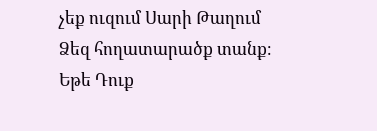չեք ուզում Սարի Թաղում Ձեզ հողատարածք տանք։ Եթե Դուք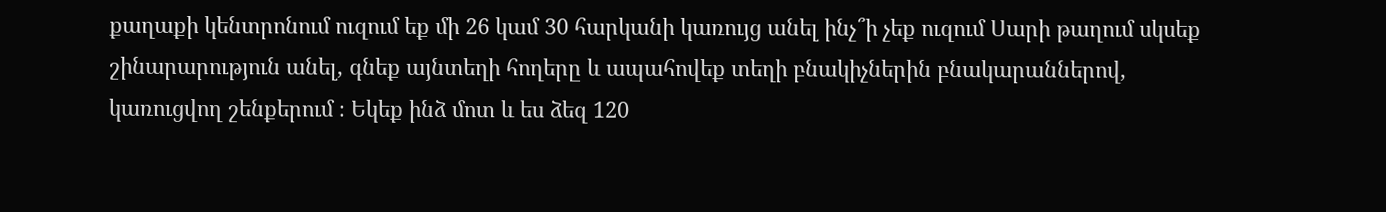քաղաքի կենտրոնում ուզում եք մի 26 կամ 30 հարկանի կառույց անել ինչ՞ի չեք ուզում Սարի թաղում սկսեք շինարարություն անել, գնեք այնտեղի հողերը և ապահովեք տեղի բնակիչներին բնակարաններով, կառուցվող շենքերում ։ Եկեք ինձ մոտ և ես ձեզ 120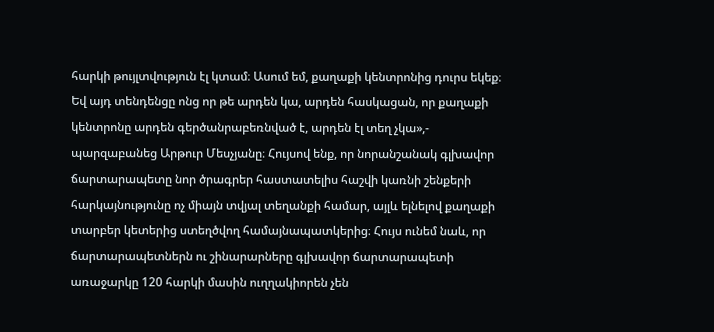հարկի թույլտվություն էլ կտամ։ Ասում եմ, քաղաքի կենտրոնից դուրս եկեք։ Եվ այդ տենդենցը ոնց որ թե արդեն կա, արդեն հասկացան, որ քաղաքի կենտրոնը արդեն գերծանրաբեռնված է, արդեն էլ տեղ չկա»,- պարզաբանեց Արթուր Մեսչյանը։ Հույսով ենք, որ նորանշանակ գլխավոր ճարտարապետը նոր ծրագրեր հաստատելիս հաշվի կառնի շենքերի հարկայնությունը ոչ միայն տվյալ տեղանքի համար, այլև ելնելով քաղաքի տարբեր կետերից ստեղծվող համայնապատկերից։ Հույս ունեմ նաև, որ ճարտարապետներն ու շինարարները գլխավոր ճարտարապետի առաջարկը 120 հարկի մասին ուղղակիորեն չեն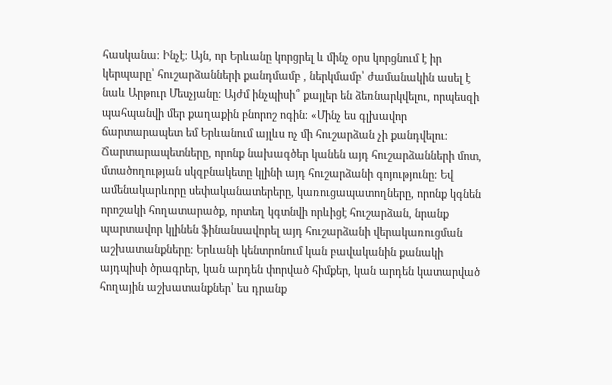հասկանա։ Ինչէ։ Այն, որ Երևանը կորցրել և մինչ օրս կորցնում է իր կերպարը՝ հուշարձանների քանդմամբ , ներկմամբ՝ ժամանակին ասել է նաև Արթուր Մեսչյանը։ Այժմ ինչպիսի՞ քայլեր են ձեռնարկվելու, որպեսզի պահպանվի մեր քաղաքին բնորոշ ոգին։ «Մինչ ես գլխավոր ճարտարապետ եմ Երևանում այլևս ոչ մի հուշարձան չի քանդվելու։ Ճարտարապետները, որոնք նախագծեր կանեն այդ հուշարձանների մոտ, մտածողության սկզբնակետը կլինի այդ հուշարձանի գոյությունը։ Եվ ամենակարևորը սեփականատերերը, կառուցապատողները, որոնք կգնեն որոշակի հողատարածք, որտեղ կգտնվի որևիցէ հուշարձան, նրանք պարտավոր կլինեն ֆինանսավորել այդ հուշարձանի վերակառուցման աշխատանքները։ Երևանի կենտրոնում կան բավականին քանակի այդպիսի ծրագրեր, կան արդեն փորված հիմքեր, կան արդեն կատարված հողային աշխատանքներ՝ ես դրանք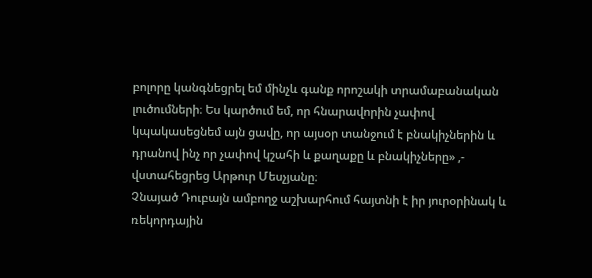բոլորը կանգնեցրել եմ մինչև գանք որոշակի տրամաբանական լուծումների։ Ես կարծում եմ, որ հնարավորին չափով կպակասեցնեմ այն ցավը, որ այսօր տանջում է բնակիչներին և դրանով ինչ որ չափով կշահի և քաղաքը և բնակիչները» ,- վստահեցրեց Արթուր Մեսչյանը։
Չնայած Դուբայն ամբողջ աշխարհում հայտնի է իր յուրօրինակ և ռեկորդային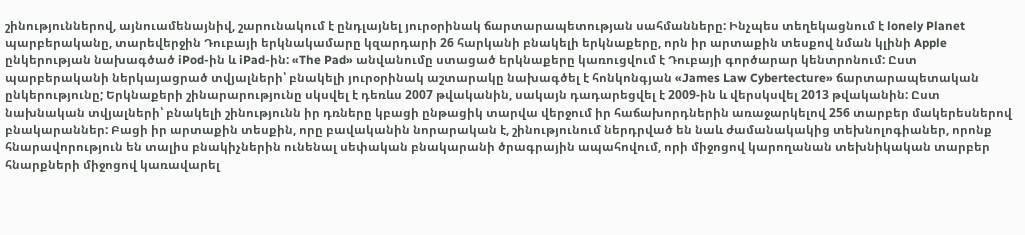շինություններով, այնուամենայնիվ, շարունակում է ընդլայնել յուրօրինակ ճարտարապետության սահմանները: Ինչպես տեղեկացնում է lonely Planet պարբերականը, տարեվերջին Դուբայի երկնակամարը կզարդարի 26 հարկանի բնակելի երկնաքերը, որն իր արտաքին տեսքով նման կլինի Apple ընկերության նախագծած iPod-ին և iPad-ին: «The Pad» անվանումը ստացած երկնաքերը կառուցվում է Դուբայի գործարար կենտրոնում: Ըստ պարբերականի ներկայացրած տվյալների՝ բնակելի յուրօրինակ աշտարակը նախագծել է հոնկոնգյան «James Law Cybertecture» ճարտարապետական ընկերությունը; Երկնաքերի շինարարությունը սկսվել է դեռևս 2007 թվականին, սակայն դադարեցվել է 2009-ին և վերսկսվել 2013 թվականին: Ըստ նախնական տվյալների՝ բնակելի շինությունն իր դռները կբացի ընթացիկ տարվա վերջում իր հաճախորդներին առաջարկելով 256 տարբեր մակերեսներով բնակարաններ: Բացի իր արտաքին տեսքին, որը բավականին նորարական է, շինությունում ներդրված են նաև ժամանակակից տեխնոլոգիաներ, որոնք հնարավորություն են տալիս բնակիչներին ունենալ սեփական բնակարանի ծրագրային ապահովում, որի միջոցով կարողանան տեխնիկական տարբեր հնարքների միջոցով կառավարել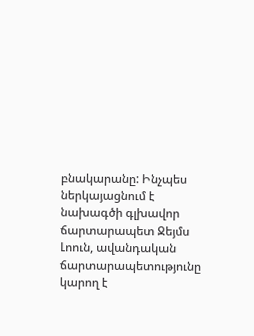բնակարանը: Ինչպես ներկայացնում է նախագծի գլխավոր ճարտարապետ Ջեյմս Լոուն, ավանդական ճարտարապետությունը կարող է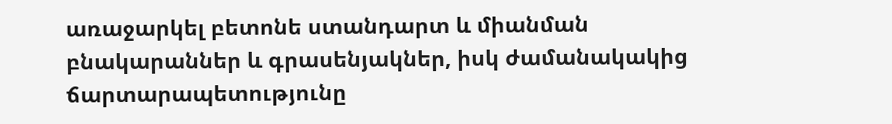առաջարկել բետոնե ստանդարտ և միանման բնակարաններ և գրասենյակներ, իսկ ժամանակակից ճարտարապետությունը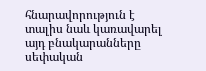հնարավորություն է տալիս նաև կառավարել այդ բնակարանները սեփական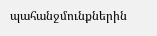պահանջմունքներին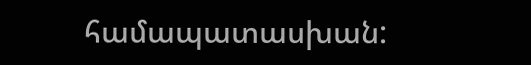համապատասխան: